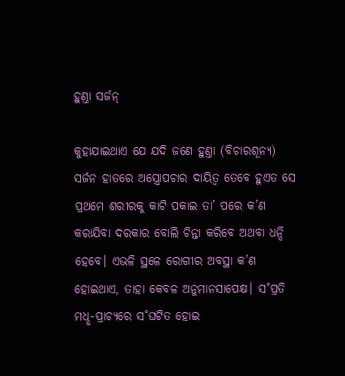ହୁଣ୍ତା ସର୍ଜନ୍‌

କୁହାଯାଇଥାଏ ଯେ ଯଦି ଜଣେ ହୁଣ୍ତା (ବିଚାରଶୂନ୍ୟ) ସର୍ଜନ ହାତରେ ଅସ୍ତ୍ରୋପଚାର ଦାୟିତ୍ବ ତେବେ ହୁଏତ ସେ ପ୍ରଥମେ ଶରୀରକୁ କାଟି ପକାଇ ତା’ ପରେ କ’ଣ କରାଯିବା ଦରକାର ବୋଲି ଚିନ୍ତା କରିବେ ଅଥବା ଧନ୍ଦି ହେବେ। ଏଭଳି ସ୍ଥଳେ ରୋଗୀର ଅବସ୍ଥା କ’ଣ ହୋଇଥାଏ, ତାହା କେବଳ ଅନୁମାନସାପେକ୍ଷ। ସ˚ପ୍ରତି ମଧୢ-ପ୍ରାଚ୍ୟରେ ସ˚ଘଟିତ ହୋଇ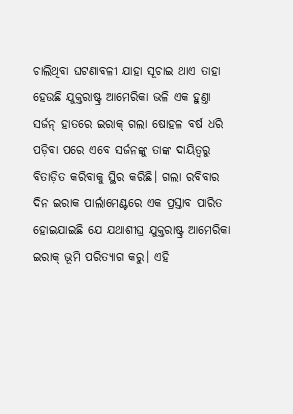ଚାଲିଥିବା ଘଟଣାବଳୀ ଯାହା ସୂଚାଇ ଥାଏ ତାହା ହେଉଛି ଯୁକ୍ତରାଷ୍ଟ୍ର ଆମେରିକା ଭଳି ଏକ ହୁଣ୍ତା ସର୍ଜନ୍‌ ହାତରେ ଇରାକ୍‌ ଗଲା ଷୋହଳ ବର୍ଷ ଧରି ପଡ଼ିବା ପରେ ଏବେ ସର୍ଜନଙ୍କୁ ତାଙ୍କ ଦାୟିତ୍ବରୁ ବିତାଡ଼ିତ କରିବାକୁ ସ୍ଥିର କରିଛି। ଗଲା ରବିବାର ଦିନ ଇରାକ ପାର୍ଲାମେଣ୍ଟରେ ଏକ ପ୍ରସ୍ତାବ ପାରିତ ହୋଇଯାଇଛି ଯେ ଯଥାଶୀଘ୍ର ଯୁକ୍ତରାଷ୍ଟ୍ର ଆମେରିକା ଇରାକ୍‌ ଭୂମି ପରିତ୍ୟାଗ କରୁ। ଏହି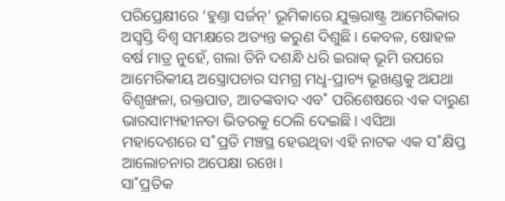ପରିପ୍ରେକ୍ଷୀରେ ‘ହୁଣ୍ତା ସର୍ଜନ୍‌’ ଭୂମିକାରେ ଯୁକ୍ତରାଷ୍ଟ୍ର ଆମେରିକାର ଅସ୍ବସ୍ତି ବିଶ୍ବ ସମକ୍ଷରେ ଅତ୍ୟନ୍ତ କରୁଣ ଦିଶୁଛି। କେବଳ, ଷୋହଳ ବର୍ଷ ମାତ୍ର ନୁହେଁ, ଗଲା ତିନି ଦଶନ୍ଧି ଧରି ଇରାକ୍‌ ଭୂମି ଉପରେ ଆମେରିକୀୟ ଅସ୍ତ୍ରୋପଚାର ସମଗ୍ର ମଧୢ-ପ୍ରାଚ୍ୟ ଭୂଖଣ୍ଡକୁ ଅଯଥା ବିଶୃଙ୍ଖଳା, ରକ୍ତପାତ, ଆତଙ୍କବାଦ ଏବ˚ ପରିଶେଷରେ ଏକ ଦାରୁଣ ଭାରସାମ୍ୟହୀନତା ଭିତରକୁ ଠେଲି ଦେଇଛି। ଏସିଆ ମହାଦେଶରେ ସ˚ପ୍ରତି ମଞ୍ଚସ୍ଥ ହେଉଥିବା ଏହି ନାଟକ ଏକ ସ˚କ୍ଷିପ୍ତ ଆଲୋଚନାର ଅପେକ୍ଷା ରଖେ।
ସା˚ପ୍ରତିକ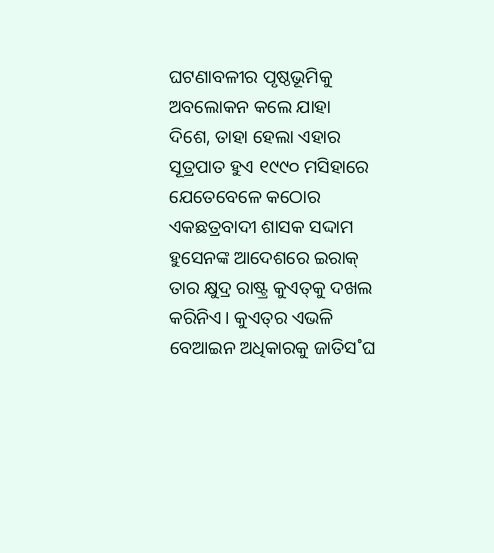ଘଟଣାବଳୀର ପୃଷ୍ଠଭୂମିକୁ ଅବଲୋକନ କଲେ ଯାହା ଦିଶେ, ତାହା ହେଲା ଏହାର ସୂତ୍ରପାତ ହୁଏ ୧୯୯୦ ମସିହାରେ ଯେତେବେଳେ କଠୋର ଏକଛତ୍ରବାଦୀ ଶାସକ ସଦ୍ଦାମ ହୁସେନଙ୍କ ଆଦେଶରେ ଇରାକ୍‌ ତାର କ୍ଷୁଦ୍ର ରାଷ୍ଟ୍ର କୁଏତ୍‌କୁ ଦଖଲ କରିନିଏ। କୁଏତ୍‌ର ଏଭଳି ବେଆଇନ ଅଧିକାରକୁ ଜାତିସ˚ଘ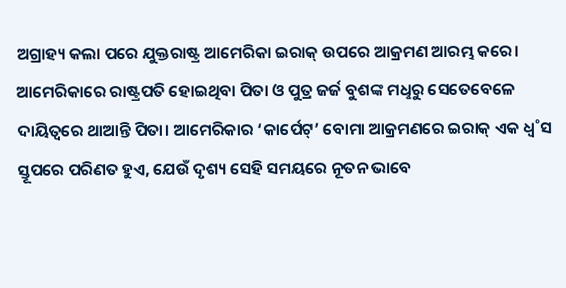ଅଗ୍ରାହ୍ୟ କଲା ପରେ ଯୁକ୍ତରାଷ୍ଟ୍ର ଆମେରିକା ଇରାକ୍‌ ଉପରେ ଆକ୍ରମଣ ଆରମ୍ଭ କରେ। ଆମେରିକାରେ ରାଷ୍ଟ୍ରପତି ହୋଇଥିବା ପିତା ଓ ପୁତ୍ର ଜର୍ଜ ବୁଶଙ୍କ ମଧୢରୁ ସେତେବେଳେ ଦାୟିତ୍ବରେ ଥାଆନ୍ତି ପିତା। ଆମେରିକାର ‘କାର୍ପେଟ୍‌’ ବୋମା ଆକ୍ରମଣରେ ଇରାକ୍‌ ଏକ ଧ୍ବ˚ସ ସ୍ତୂପରେ ପରିଣତ ହୁଏ, ଯେଉଁ ଦୃଶ୍ୟ ସେହି ସମୟରେ ନୂତନ ଭାବେ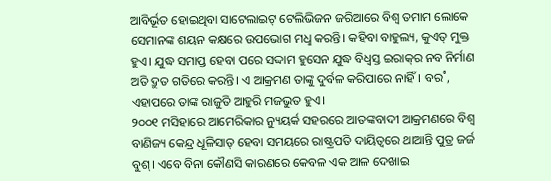ଆବିର୍ଭୂତ ହୋଇଥିବା ସାଟେଲାଇଟ୍‌ ଟେଲିଭିଜନ ଜରିଆରେ ବିଶ୍ବ ତମାମ ଲୋକେ ସେମାନଙ୍କ ଶୟନ କକ୍ଷରେ ଉପଭୋଗ ମଧୢ କରନ୍ତି। କହିବା ବାହୁଲ୍ୟ, କୁଏତ୍‌ ମୁକ୍ତ ହୁଏ। ଯୁଦ୍ଧ ସମାପ୍ତ ହେବା ପରେ ସଦ୍ଦାମ ହୁସେନ ଯୁଦ୍ଧ ବିଧ୍ବସ୍ତ ଇରାକ୍‌ର ନବ ନିର୍ମାଣ ଅତି ଦ୍ରୁତ ଗତିରେ କରନ୍ତି। ଏ ଆକ୍ରମଣ ତାଙ୍କୁ ଦୁର୍ବଳ କରିପାରେ ନାହିଁ। ବର˚, ଏହାପରେ ତାଙ୍କ ରାଜୁତି ଆହୁରି ମଜଭୁତ ହୁଏ।
୨୦୦୧ ମସିହାରେ ଆମେରିକାର ନ୍ୟୁୟର୍କ ସହରରେ ଆତଙ୍କବାଦୀ ଆକ୍ରମଣରେ ବିଶ୍ବ ବାଣିଜ୍ୟ କେନ୍ଦ୍ର ଧୂଳିସାତ୍‌ ହେବା ସମୟରେ ରାଷ୍ଟ୍ରପତି ଦାୟିତ୍ବରେ ଥାଆନ୍ତି ପୁତ୍ର ଜର୍ଜ ବୁଶ୍‌। ଏବେ ବିନା କୌଣସି କାରଣରେ କେବଳ ଏକ ଆଳ ଦେଖାଇ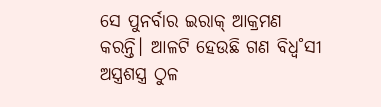ସେ ପୁନର୍ବାର ଇରାକ୍‌ ଆକ୍ରମଣ କରନ୍ତି। ଆଳଟି ହେଉଛି ଗଣ ବିଧ୍ବ˚ସୀ ଅସ୍ତ୍ରଶସ୍ତ୍ର ଠୁଳ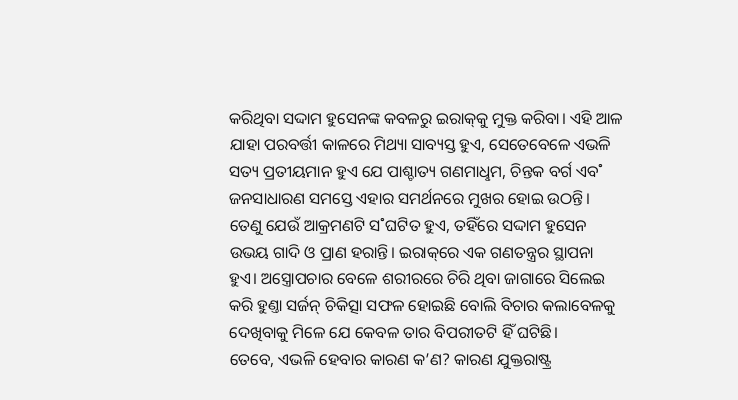କରିଥିବା ସଦ୍ଦାମ ହୁସେନଙ୍କ କବଳରୁ ଇରାକ୍‌କୁ ମୁକ୍ତ କରିବା। ଏହି ଆଳ ଯାହା ପରବର୍ତ୍ତୀ କାଳରେ ମିଥ୍ୟା ସାବ୍ୟସ୍ତ ହୁଏ, ସେତେବେଳେ ଏଭଳି ସତ୍ୟ ପ୍ରତୀୟମାନ ହୁଏ ଯେ ପାଶ୍ଚାତ୍ୟ ଗଣମାଧୢମ, ଚିନ୍ତକ ବର୍ଗ ଏବ˚ ଜନସାଧାରଣ ସମସ୍ତେ ଏହାର ସମର୍ଥନରେ ମୁଖର ହୋଇ ଉଠନ୍ତି। ତେଣୁ ଯେଉଁ ଆକ୍ରମଣଟି ସ˚ଘଟିତ ହୁଏ, ତହିଁରେ ସଦ୍ଦାମ ହୁସେନ ଉଭୟ ଗାଦି ଓ ପ୍ରାଣ ହରାନ୍ତି। ଇରାକ୍‌ରେ ଏକ ଗଣତନ୍ତ୍ରର ସ୍ଥାପନା ହୁଏ। ଅସ୍ତ୍ରୋପଚାର ବେଳେ ଶରୀରରେ ଚିରି ଥିବା ଜାଗାରେ ସିଲେଇ କରି ହୁଣ୍ତା ସର୍ଜନ୍‌ ଚିକିତ୍ସା ସଫଳ ହୋଇଛି ବୋଲି ବିଚାର କଲାବେଳକୁ ଦେଖିବାକୁ ମିଳେ ଯେ କେବଳ ତାର ବିପରୀତଟି ହିଁ ଘଟିଛି।
ତେବେ, ଏଭଳି ହେବାର କାରଣ କ’ଣ? କାରଣ ଯୁକ୍ତରାଷ୍ଟ୍ର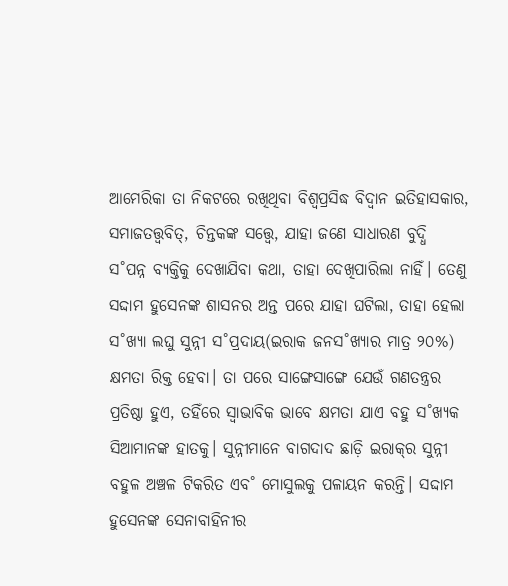ଆମେରିକା ତା ନିକଟରେ ରଖିଥିବା ବିଶ୍ବପ୍ରସିଦ୍ଧ ବିଦ୍ବାନ ଇତିହାସକାର, ସମାଜତତ୍ତ୍ବବିତ୍‌, ଚିନ୍ତକଙ୍କ ସତ୍ତ୍ବେ, ଯାହା ଜଣେ ସାଧାରଣ ବୁଦ୍ଧି ସ˚ପନ୍ନ ବ୍ୟକ୍ତିକୁ ଦେଖାଯିବା କଥା, ତାହା ଦେଖିପାରିଲା ନାହିଁ। ତେଣୁ ସଦ୍ଦାମ ହୁସେନଙ୍କ ଶାସନର ଅନ୍ତ ପରେ ଯାହା ଘଟିଲା, ତାହା ହେଲା ସ˚ଖ୍ୟା ଲଘୁ ସୁନ୍ନୀ ସ˚ପ୍ରଦାୟ(ଇରାକ ଜନସ˚ଖ୍ୟାର ମାତ୍ର ୨୦%) କ୍ଷମତା ରିକ୍ତ ହେବା। ତା ପରେ ସାଙ୍ଗେସାଙ୍ଗେ ଯେଉଁ ଗଣତନ୍ତ୍ରର ପ୍ରତିଷ୍ଠା ହୁଏ, ତହିଁରେ ସ୍ବାଭାବିକ ଭାବେ କ୍ଷମତା ଯାଏ ବହୁ ସ˚ଖ୍ୟକ ସିଆମାନଙ୍କ ହାତକୁ। ସୁନ୍ନୀମାନେ ବାଗଦାଦ ଛାଡ଼ି ଇରାକ୍‌ର ସୁନ୍ନୀ ବହୁଳ ଅଞ୍ଚଳ ଟିକରିତ ଏବ˚ ମୋସୁଲକୁ ପଳାୟନ କରନ୍ତି। ସଦ୍ଦାମ ହୁସେନଙ୍କ ସେନାବାହିନୀର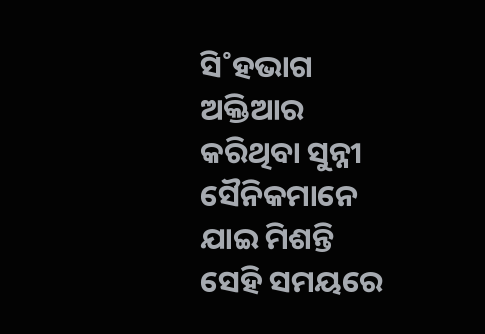ସି˚ହଭାଗ ଅକ୍ତିଆର କରିଥିବା ସୁନ୍ନୀ ସୈନିକମାନେ ଯାଇ ମିଶନ୍ତି ସେହି ସମୟରେ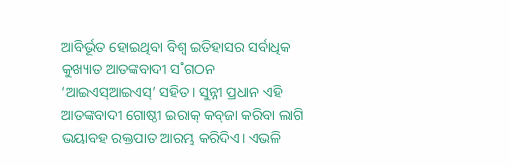ଆବିର୍ଭୂତ ହୋଇଥିବା ବିଶ୍ବ ଇତିହାସର ସର୍ବାଧିକ କୁଖ୍ୟାତ ଆତଙ୍କବାଦୀ ସ˚ଗଠନ ‘ଆଇଏସ୍‌ଆଇଏସ୍‌’ ସହିତ। ସୁନ୍ନୀ ପ୍ରଧାନ ଏହି ଆତଙ୍କବାଦୀ ଗୋଷ୍ଠୀ ଇରାକ୍‌ କବ୍‌ଜା କରିବା ଲାଗି ଭୟାବହ ରକ୍ତପାତ ଆରମ୍ଭ କରିଦିଏ। ଏଭଳି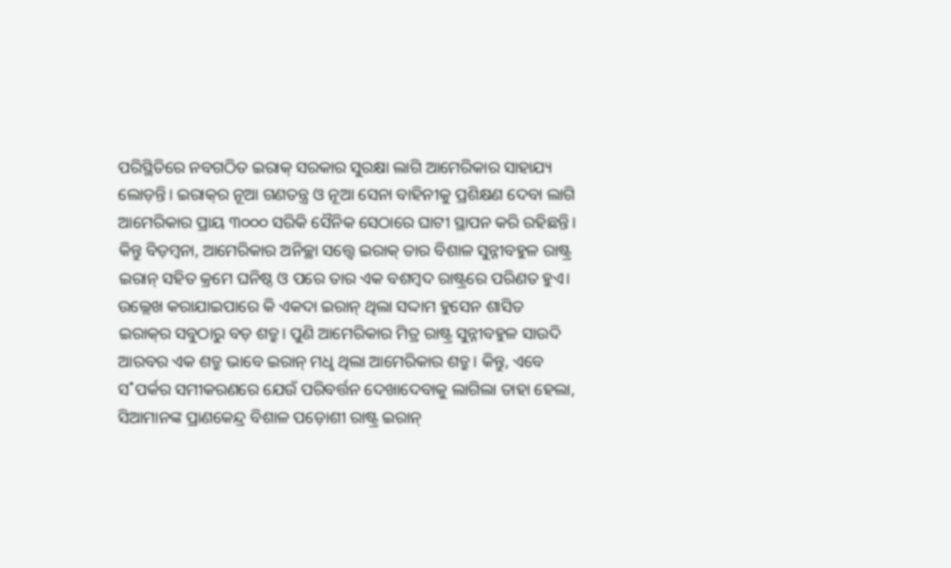ପରିସ୍ଥିତିରେ ନବଗଠିତ ଇରାକ୍‌ ସରକାର ସୁରକ୍ଷା ଲାଗି ଆମେରିକାର ସାହାଯ୍ୟ ଲୋଡ଼ନ୍ତି। ଇରାକ୍‌ର ନୂଆ ଗଣତନ୍ତ୍ର ଓ ନୂଆ ସେନା ବାହିନୀକୁ ପ୍ରଶିକ୍ଷଣ ଦେବା ଲାଗି ଆମେରିକାର ପ୍ରାୟ ୩୦୦୦ ସରିକି ସୈନିକ ସେଠାରେ ଘାଟୀ ସ୍ଥାପନ କରି ରହିଛନ୍ତି।
କିନ୍ତୁ ବିଡ଼ମ୍ବନା, ଆମେରିକାର ଅନିଚ୍ଛା ସତ୍ତ୍ବେ ଇରାକ୍‌ ତାର ବିଶାଳ ସୁନ୍ନୀବହୁଳ ରାଷ୍ଟ୍ର ଇରାନ୍‌ ସହିତ କ୍ରମେ ଘନିଷ୍ଠ ଓ ପରେ ତାର ଏକ ବଶମ୍ବଦ ରାଷ୍ଟ୍ରରେ ପରିଣତ ହୁଏ। ଉଲ୍ଲେଖ କରାଯାଇପାରେ କି ଏକଦା ଇରାନ୍‌ ଥିଲା ସଦ୍ଦାମ ହୁସେନ ଶାସିତ ଇରାକ୍‌ର ସବୁଠାରୁ ବଡ଼ ଶତ୍ରୁ। ପୁଣି ଆମେରିକାର ମିତ୍ର ରାଷ୍ଟ୍ର ସୁନ୍ନୀବହୁଳ ସାଉଦି ଆରବର ଏକ ଶତ୍ରୁ ଭାବେ ଇରାନ୍‌ ମଧୢ ଥିଲା ଆମେରିକାର ଶତ୍ରୁ। କିନ୍ତୁ, ଏବେ ସ˚ପର୍କର ସମୀକରଣରେ ଯେଉଁ ପରିବର୍ତ୍ତନ ଦେଖାଦେବାକୁ ଲାଗିଲା ତାହା ହେଲା, ସିଆମାନଙ୍କ ପ୍ରାଣକେନ୍ଦ୍ର ବିଶାଳ ପଡ଼ୋଶୀ ରାଷ୍ଟ୍ର ଇରାନ୍‌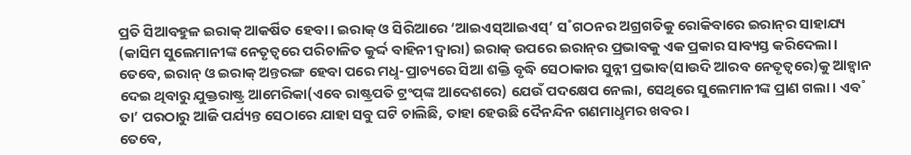ପ୍ରତି ସିଆବହୁଳ ଇରାକ୍‌ ଆକର୍ଷିତ ହେବା। ଇରାକ୍‌ ଓ ସିରିଆରେ ‘ଆଇଏସ୍‌ଆଇଏସ୍‌’ ସ˚ଗଠନର ଅଗ୍ରଗତିକୁ ରୋକିବାରେ ଇରାନ୍‌ର ସାହାଯ୍ୟ (କାସିମ ସୁଲେମାନୀଙ୍କ ନେତୃତ୍ବରେ ପରିଚାଳିତ କୁର୍ଦ୍ଦ ବାହିନୀ ଦ୍ବାରା) ଇରାକ୍‌ ଉପରେ ଇରାନ୍‌ର ପ୍ରଭାବକୁ ଏକ ପ୍ରକାର ସାବ୍ୟସ୍ତ କରିଦେଲା। ତେବେ, ଇରାନ୍‌ ଓ ଇରାକ୍‌ ଅନ୍ତରଙ୍ଗ ହେବା ପରେ ମଧୢ-ପ୍ରାଚ୍ୟରେ ସିଆ ଶକ୍ତି ବୃଦ୍ଧି ସେଠାକାର ସୁନ୍ନୀ ପ୍ରଭାବ(ସାଉଦି ଆରବ ନେତୃତ୍ବରେ)କୁ ଆହ୍ବାନ ଦେଇ ଥିବାରୁ ଯୁକ୍ତରାଷ୍ଟ୍ର ଆମେରିକା(ଏବେ ରାଷ୍ଟ୍ରପତି ଟ୍ରଂପ୍‌ଙ୍କ ଆଦେଶରେ) ଯେଉଁ ପଦକ୍ଷେପ ନେଲା, ସେଥିରେ ସୁଲେମାନୀଙ୍କ ପ୍ରାଣ ଗଲା। ଏବ˚ ତା’ ପରଠାରୁ ଆଜି ପର୍ଯ୍ୟନ୍ତ ସେଠାରେ ଯାହା ସବୁ ଘଟି ଚାଲିଛି, ତାହା ହେଉଛି ଦୈନନ୍ଦିନ ଗଣମାଧୢମର ଖବର।
ତେବେ,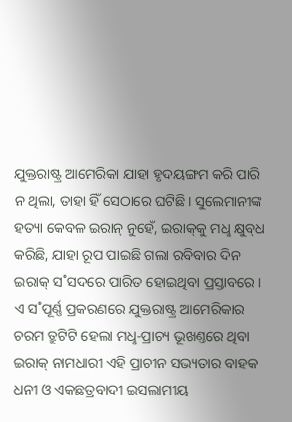ଯୁକ୍ତରାଷ୍ଟ୍ର ଆମେରିକା ଯାହା ହୃଦୟଙ୍ଗମ କରି ପାରି ନ ଥିଲା, ତାହା ହିଁ ସେଠାରେ ଘଟିଛି। ସୁଲେମାନୀଙ୍କ ହତ୍ୟା କେବଳ ଇରାନ୍‌ ନୁହେଁ, ଇରାକ୍‌କୁ ମଧୢ କ୍ଷୁବ୍‌ଧ କରିଛି, ଯାହା ରୂପ ପାଇଛି ଗଲା ରବିବାର ଦିନ ଇରାକ୍‌ ସ˚ସଦରେ ପାରିତ ହୋଇଥିବା ପ୍ରସ୍ତାବରେ। ଏ ସ˚ପୂର୍ଣ୍ଣ ପ୍ରକରଣରେ ଯୁକ୍ତରାଷ୍ଟ୍ର ଆମେରିକାର ଚରମ ତ୍ରୁଟିଟି ହେଲା ମଧୢ-ପ୍ରାଚ୍ୟ ଭୂଖଣ୍ତରେ ଥିବା ଇରାକ୍‌ ନାମଧାରୀ ଏହି ପ୍ରାଚୀନ ସଭ୍ୟତାର ବାହକ ଧନୀ ଓ ଏକଛତ୍ରବାଦୀ ଇସଲାମୀୟ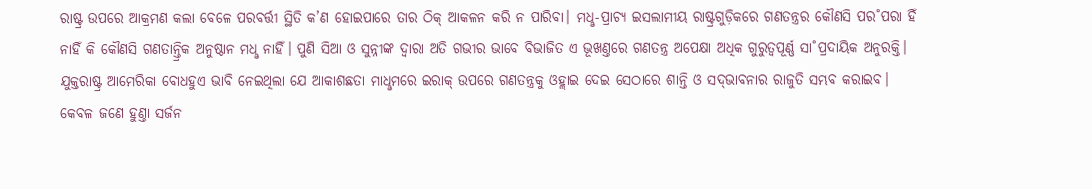ରାଷ୍ଟ୍ର ଉପରେ ଆକ୍ରମଣ କଲା ବେଳେ ପରବର୍ତ୍ତୀ ସ୍ଥିତି କ’ଣ ହୋଇପାରେ ତାର ଠିକ୍‌ ଆକଳନ କରି ନ ପାରିବା। ମଧୢ-ପ୍ରାଚ୍ୟ ଇସଲାମୀୟ ରାଷ୍ଟ୍ରଗୁଡ଼ିକରେ ଗଣତନ୍ତ୍ରର କୌଣସି ପର˚ପରା ହିଁ ନାହିଁ କି କୌଣସି ଗଣତାନ୍ତ୍ରିକ ଅନୁଷ୍ଠାନ ମଧୢ ନାହିଁ। ପୁଣି ସିଆ ଓ ସୁନ୍ନୀଙ୍କ ଦ୍ବାରା ଅତି ଗଭୀର ଭାବେ ବିଭାଜିତ ଏ ଭୂଖଣ୍ତରେ ଗଣତନ୍ତ୍ର ଅପେକ୍ଷା ଅଧିକ ଗୁରୁତ୍ବପୂର୍ଣ୍ଣ ସା˚ପ୍ରଦାୟିକ ଅନୁରକ୍ତି। ଯୁକ୍ତରାଷ୍ଟ୍ର ଆମେରିକା ବୋଧହୁଏ ଭାବି ନେଇଥିଲା ଯେ ଆକାଶଛତା ମାଧୢମରେ ଇରାକ୍‌ ଉପରେ ଗଣତନ୍ତ୍ରକୁ ଓହ୍ଲାଇ ଦେଇ ସେଠାରେ ଶାନ୍ତି ଓ ସଦ୍‌ଭାବନାର ରାଜୁତି ସମ୍ଭବ କରାଇବ। କେବଳ ଜଣେ ହୁଣ୍ତା ସର୍ଜନ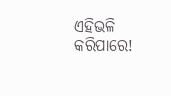ଏହିଭଳି କରିପାରେ!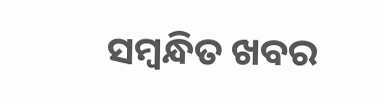ସମ୍ବନ୍ଧିତ ଖବର